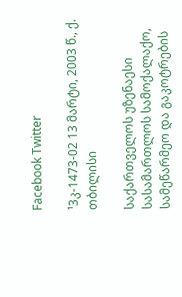Facebook Twitter

¹3კ-1473-02 13 მარტი, 2003 წ., ქ. თბილისი

საქართველოს უზენაესი სასამართლოს სამოქალაქო, სამეწარმეო და გაკოტრების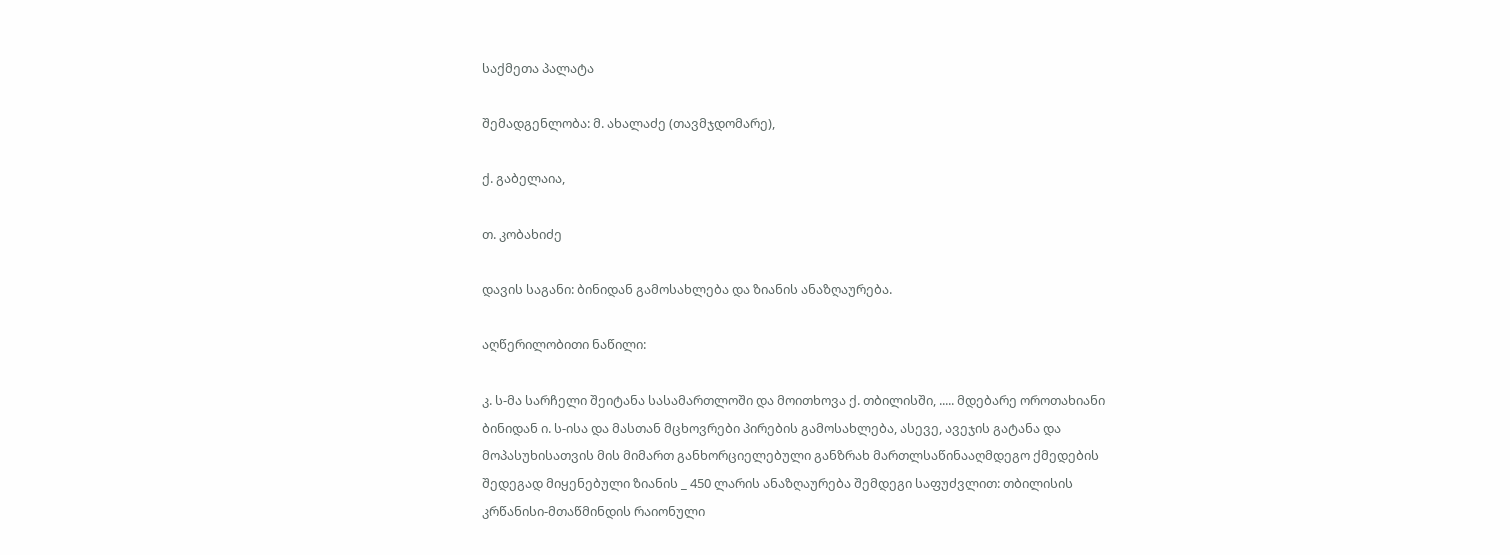საქმეთა პალატა

შემადგენლობა: მ. ახალაძე (თავმჯდომარე),

ქ. გაბელაია,

თ. კობახიძე

დავის საგანი: ბინიდან გამოსახლება და ზიანის ანაზღაურება.

აღწერილობითი ნაწილი:

კ. ს-მა სარჩელი შეიტანა სასამართლოში და მოითხოვა ქ. თბილისში, ..... მდებარე ოროთახიანი ბინიდან ი. ს-ისა და მასთან მცხოვრები პირების გამოსახლება, ასევე, ავეჯის გატანა და მოპასუხისათვის მის მიმართ განხორციელებული განზრახ მართლსაწინააღმდეგო ქმედების შედეგად მიყენებული ზიანის _ 450 ლარის ანაზღაურება შემდეგი საფუძვლით: თბილისის კრწანისი-მთაწმინდის რაიონული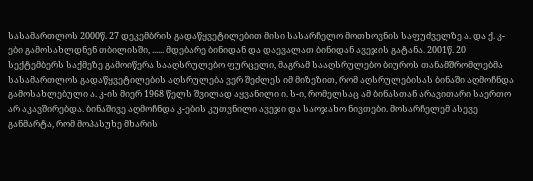სასამართლოს 2000წ. 27 დეკემბრის გადაწყვეტილებით მისი სასარჩელო მოთხოვნის საფუძველზე ა. და ქ. კ-ები გამოსახლდნენ თბილისში, ...... მდებარე ბინიდან და დაევალათ ბინიდან ავეჯის გატანა. 2001წ. 20 სექტემბერს საქმეზე გამოიწერა სააღსრულებო ფურცელი, მაგრამ სააღსრულებო ბიუროს თანამშრომლებმა სასამართლოს გადაწყვეტილების აღსრულება ვერ შეძლეს იმ მიზეზით, რომ აღსრულებისას ბინაში აღმოჩნდა გამოსახლებული ა. კ-ის მიერ 1968 წელს შვილად აყვანილი ი. ს-ი, რომელსაც ამ ბინასთან არავითარი საერთო არ აკავშირებდა. ბინაშივე აღმოჩნდა კ-ების კუთვნილი ავეჯი და საოჯახო ნივთები. მოსარჩელემ ასევე განმარტა, რომ მოპასუხე მხარის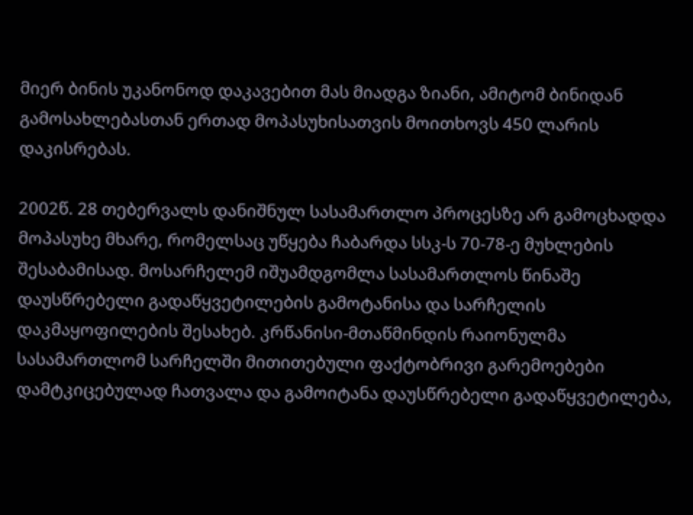მიერ ბინის უკანონოდ დაკავებით მას მიადგა ზიანი, ამიტომ ბინიდან გამოსახლებასთან ერთად მოპასუხისათვის მოითხოვს 450 ლარის დაკისრებას.

2002წ. 28 თებერვალს დანიშნულ სასამართლო პროცესზე არ გამოცხადდა მოპასუხე მხარე, რომელსაც უწყება ჩაბარდა სსკ-ს 70-78-ე მუხლების შესაბამისად. მოსარჩელემ იშუამდგომლა სასამართლოს წინაშე დაუსწრებელი გადაწყვეტილების გამოტანისა და სარჩელის დაკმაყოფილების შესახებ. კრწანისი-მთაწმინდის რაიონულმა სასამართლომ სარჩელში მითითებული ფაქტობრივი გარემოებები დამტკიცებულად ჩათვალა და გამოიტანა დაუსწრებელი გადაწყვეტილება,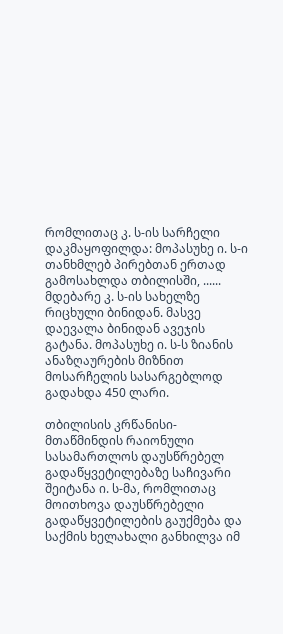რომლითაც კ. ს-ის სარჩელი დაკმაყოფილდა: მოპასუხე ი. ს-ი თანხმლებ პირებთან ერთად გამოსახლდა თბილისში, ...... მდებარე კ. ს-ის სახელზე რიცხული ბინიდან. მასვე დაევალა ბინიდან ავეჯის გატანა. მოპასუხე ი. ს-ს ზიანის ანაზღაურების მიზნით მოსარჩელის სასარგებლოდ გადახდა 450 ლარი.

თბილისის კრწანისი-მთაწმინდის რაიონული სასამართლოს დაუსწრებელ გადაწყვეტილებაზე საჩივარი შეიტანა ი. ს-მა, რომლითაც მოითხოვა დაუსწრებელი გადაწყვეტილების გაუქმება და საქმის ხელახალი განხილვა იმ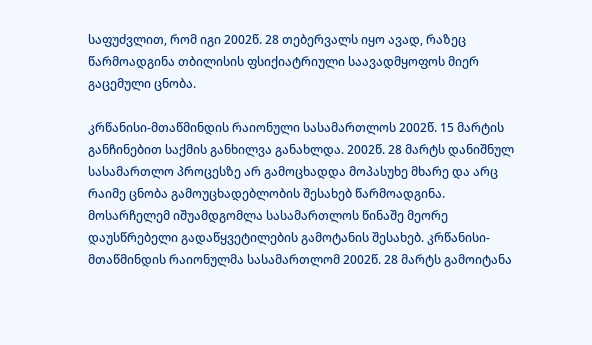საფუძვლით, რომ იგი 2002წ. 28 თებერვალს იყო ავად, რაზეც წარმოადგინა თბილისის ფსიქიატრიული საავადმყოფოს მიერ გაცემული ცნობა.

კრწანისი-მთაწმინდის რაიონული სასამართლოს 2002წ. 15 მარტის განჩინებით საქმის განხილვა განახლდა. 2002წ. 28 მარტს დანიშნულ სასამართლო პროცესზე არ გამოცხადდა მოპასუხე მხარე და არც რაიმე ცნობა გამოუცხადებლობის შესახებ წარმოადგინა. მოსარჩელემ იშუამდგომლა სასამართლოს წინაშე მეორე დაუსწრებელი გადაწყვეტილების გამოტანის შესახებ. კრწანისი-მთაწმინდის რაიონულმა სასამართლომ 2002წ. 28 მარტს გამოიტანა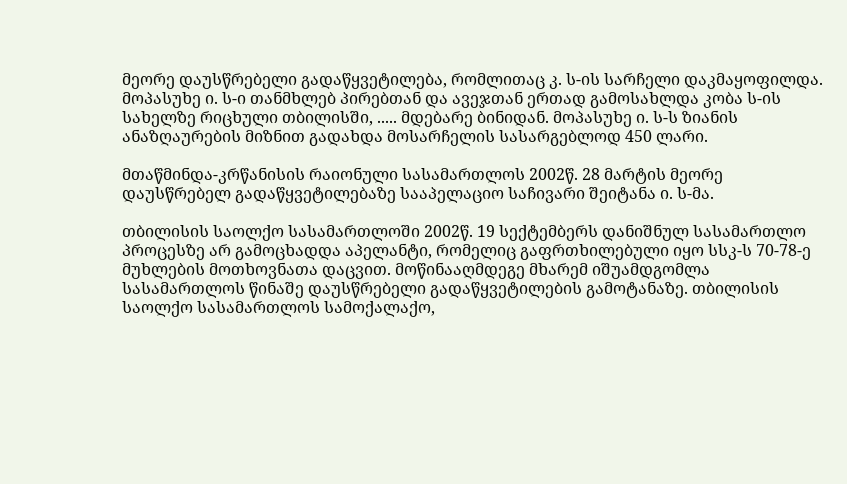მეორე დაუსწრებელი გადაწყვეტილება, რომლითაც კ. ს-ის სარჩელი დაკმაყოფილდა. მოპასუხე ი. ს-ი თანმხლებ პირებთან და ავეჯთან ერთად გამოსახლდა კობა ს-ის სახელზე რიცხული თბილისში, ..... მდებარე ბინიდან. მოპასუხე ი. ს-ს ზიანის ანაზღაურების მიზნით გადახდა მოსარჩელის სასარგებლოდ 450 ლარი.

მთაწმინდა-კრწანისის რაიონული სასამართლოს 2002წ. 28 მარტის მეორე დაუსწრებელ გადაწყვეტილებაზე სააპელაციო საჩივარი შეიტანა ი. ს-მა.

თბილისის საოლქო სასამართლოში 2002წ. 19 სექტემბერს დანიშნულ სასამართლო პროცესზე არ გამოცხადდა აპელანტი, რომელიც გაფრთხილებული იყო სსკ-ს 70-78-ე მუხლების მოთხოვნათა დაცვით. მოწინააღმდეგე მხარემ იშუამდგომლა სასამართლოს წინაშე დაუსწრებელი გადაწყვეტილების გამოტანაზე. თბილისის საოლქო სასამართლოს სამოქალაქო,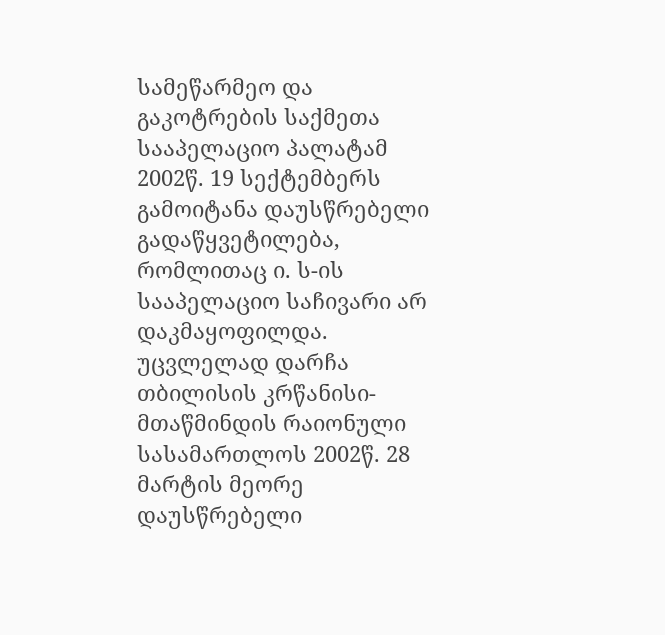სამეწარმეო და გაკოტრების საქმეთა სააპელაციო პალატამ 2002წ. 19 სექტემბერს გამოიტანა დაუსწრებელი გადაწყვეტილება, რომლითაც ი. ს-ის სააპელაციო საჩივარი არ დაკმაყოფილდა. უცვლელად დარჩა თბილისის კრწანისი-მთაწმინდის რაიონული სასამართლოს 2002წ. 28 მარტის მეორე დაუსწრებელი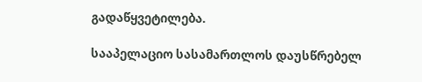გადაწყვეტილება.

სააპელაციო სასამართლოს დაუსწრებელ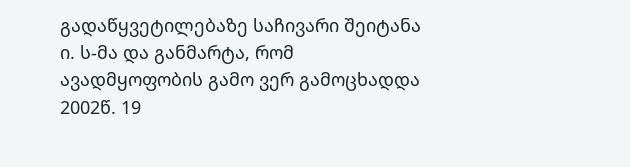გადაწყვეტილებაზე საჩივარი შეიტანა ი. ს-მა და განმარტა, რომ ავადმყოფობის გამო ვერ გამოცხადდა 2002წ. 19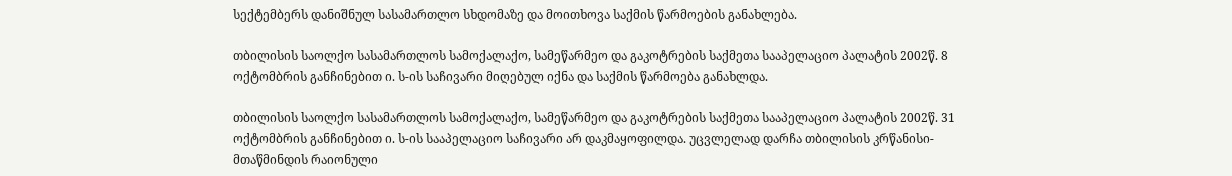სექტემბერს დანიშნულ სასამართლო სხდომაზე და მოითხოვა საქმის წარმოების განახლება.

თბილისის საოლქო სასამართლოს სამოქალაქო, სამეწარმეო და გაკოტრების საქმეთა სააპელაციო პალატის 2002წ. 8 ოქტომბრის განჩინებით ი. ს-ის საჩივარი მიღებულ იქნა და საქმის წარმოება განახლდა.

თბილისის საოლქო სასამართლოს სამოქალაქო, სამეწარმეო და გაკოტრების საქმეთა სააპელაციო პალატის 2002წ. 31 ოქტომბრის განჩინებით ი. ს-ის სააპელაციო საჩივარი არ დაკმაყოფილდა. უცვლელად დარჩა თბილისის კრწანისი-მთაწმინდის რაიონული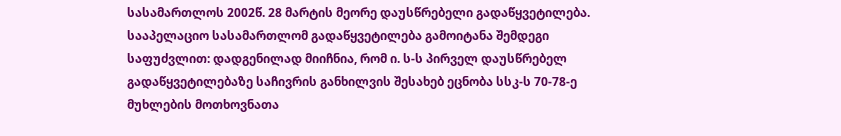სასამართლოს 2002წ. 28 მარტის მეორე დაუსწრებელი გადაწყვეტილება. სააპელაციო სასამართლომ გადაწყვეტილება გამოიტანა შემდეგი საფუძვლით: დადგენილად მიიჩნია, რომ ი. ს-ს პირველ დაუსწრებელ გადაწყვეტილებაზე საჩივრის განხილვის შესახებ ეცნობა სსკ-ს 70-78-ე მუხლების მოთხოვნათა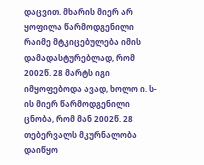დაცვით. მხარის მიერ არ ყოფილა წარმოდგენილი რაიმე მტკიცებულება იმის დამადასტურებლად, რომ 2002წ. 28 მარტს იგი იმყოფებოდა ავად, ხოლო ი. ს-ის მიერ წარმოდგენილი ცნობა, რომ მან 2002წ. 28 თებერვალს მკურნალობა დაიწყო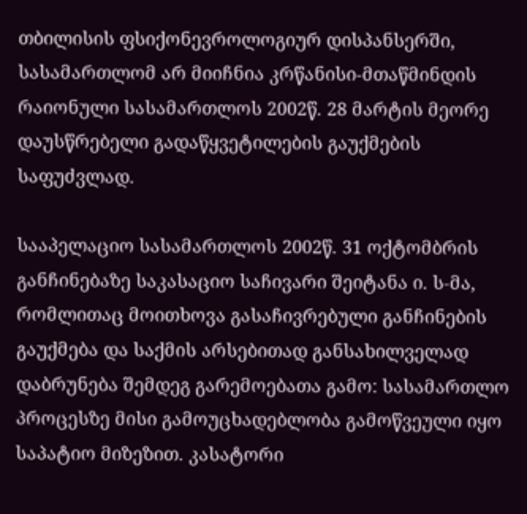თბილისის ფსიქონევროლოგიურ დისპანსერში, სასამართლომ არ მიიჩნია კრწანისი-მთაწმინდის რაიონული სასამართლოს 2002წ. 28 მარტის მეორე დაუსწრებელი გადაწყვეტილების გაუქმების საფუძვლად.

სააპელაციო სასამართლოს 2002წ. 31 ოქტომბრის განჩინებაზე საკასაციო საჩივარი შეიტანა ი. ს-მა, რომლითაც მოითხოვა გასაჩივრებული განჩინების გაუქმება და საქმის არსებითად განსახილველად დაბრუნება შემდეგ გარემოებათა გამო: სასამართლო პროცესზე მისი გამოუცხადებლობა გამოწვეული იყო საპატიო მიზეზით. კასატორი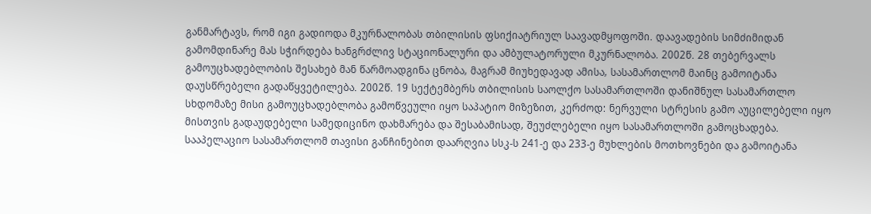განმარტავს, რომ იგი გადიოდა მკურნალობას თბილისის ფსიქიატრიულ საავადმყოფოში. დაავადების სიმძიმიდან გამომდინარე მას სჭირდება ხანგრძლივ სტაციონალური და ამბულატორული მკურნალობა. 2002წ. 28 თებერვალს გამოუცხადებლობის შესახებ მან წარმოადგინა ცნობა, მაგრამ მიუხედავად ამისა, სასამართლომ მაინც გამოიტანა დაუსწრებელი გადაწყვეტილება. 2002წ. 19 სექტემბერს თბილისის საოლქო სასამართლოში დანიშნულ სასამართლო სხდომაზე მისი გამოუცხადებლობა გამოწვეული იყო საპატიო მიზეზით, კერძოდ: ნერვული სტრესის გამო აუცილებელი იყო მისთვის გადაუდებელი სამედიცინო დახმარება და შესაბამისად, შეუძლებელი იყო სასამართლოში გამოცხადება. სააპელაციო სასამართლომ თავისი განჩინებით დაარღვია სსკ-ს 241-ე და 233-ე მუხლების მოთხოვნები და გამოიტანა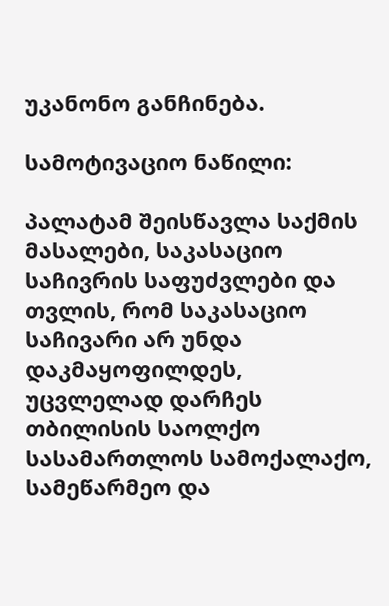უკანონო განჩინება.

სამოტივაციო ნაწილი:

პალატამ შეისწავლა საქმის მასალები, საკასაციო საჩივრის საფუძვლები და თვლის, რომ საკასაციო საჩივარი არ უნდა დაკმაყოფილდეს, უცვლელად დარჩეს თბილისის საოლქო სასამართლოს სამოქალაქო, სამეწარმეო და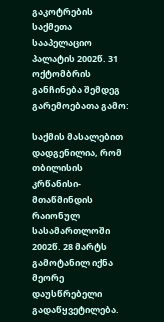გაკოტრების საქმეთა სააპელაციო პალატის 2002წ. 31 ოქტომბრის განჩინება შემდეგ გარემოებათა გამო:

საქმის მასალებით დადგენილია, რომ თბილისის კრწანისი-მთაწმინდის რაიონულ სასამართლოში 2002წ. 28 მარტს გამოტანილ იქნა მეორე დაუსწრებელი გადაწყვეტილება.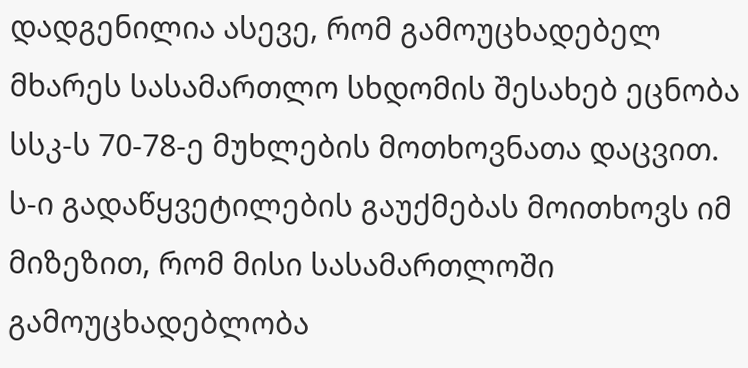დადგენილია ასევე, რომ გამოუცხადებელ მხარეს სასამართლო სხდომის შესახებ ეცნობა სსკ-ს 70-78-ე მუხლების მოთხოვნათა დაცვით. ს-ი გადაწყვეტილების გაუქმებას მოითხოვს იმ მიზეზით, რომ მისი სასამართლოში გამოუცხადებლობა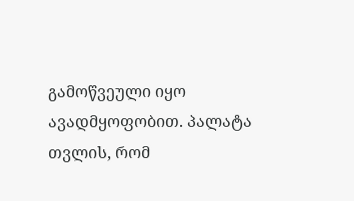გამოწვეული იყო ავადმყოფობით. პალატა თვლის, რომ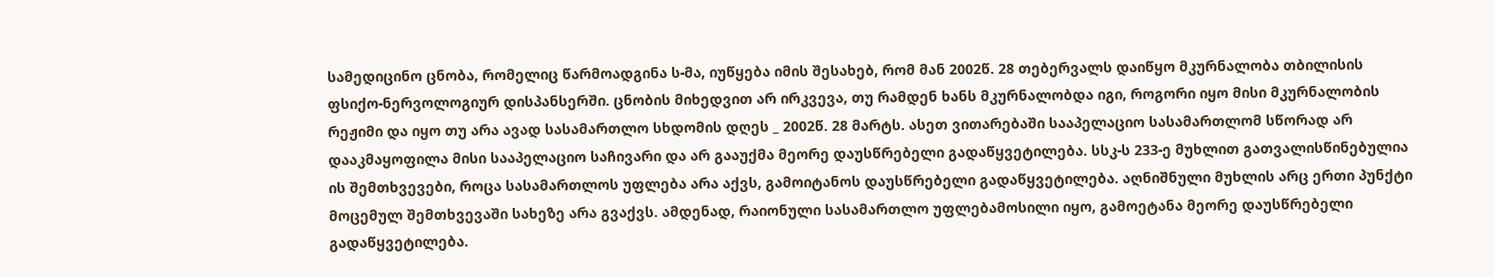სამედიცინო ცნობა, რომელიც წარმოადგინა ს-მა, იუწყება იმის შესახებ, რომ მან 2002წ. 28 თებერვალს დაიწყო მკურნალობა თბილისის ფსიქო-ნერვოლოგიურ დისპანსერში. ცნობის მიხედვით არ ირკვევა, თუ რამდენ ხანს მკურნალობდა იგი, როგორი იყო მისი მკურნალობის რეჟიმი და იყო თუ არა ავად სასამართლო სხდომის დღეს _ 2002წ. 28 მარტს. ასეთ ვითარებაში სააპელაციო სასამართლომ სწორად არ დააკმაყოფილა მისი სააპელაციო საჩივარი და არ გააუქმა მეორე დაუსწრებელი გადაწყვეტილება. სსკ-ს 233-ე მუხლით გათვალისწინებულია ის შემთხვევები, როცა სასამართლოს უფლება არა აქვს, გამოიტანოს დაუსწრებელი გადაწყვეტილება. აღნიშნული მუხლის არც ერთი პუნქტი მოცემულ შემთხვევაში სახეზე არა გვაქვს. ამდენად, რაიონული სასამართლო უფლებამოსილი იყო, გამოეტანა მეორე დაუსწრებელი გადაწყვეტილება.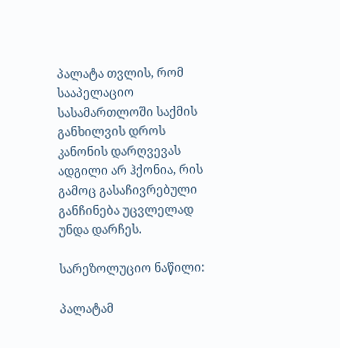პალატა თვლის, რომ სააპელაციო სასამართლოში საქმის განხილვის დროს კანონის დარღვევას ადგილი არ ჰქონია, რის გამოც გასაჩივრებული განჩინება უცვლელად უნდა დარჩეს.

სარეზოლუციო ნაწილი:

პალატამ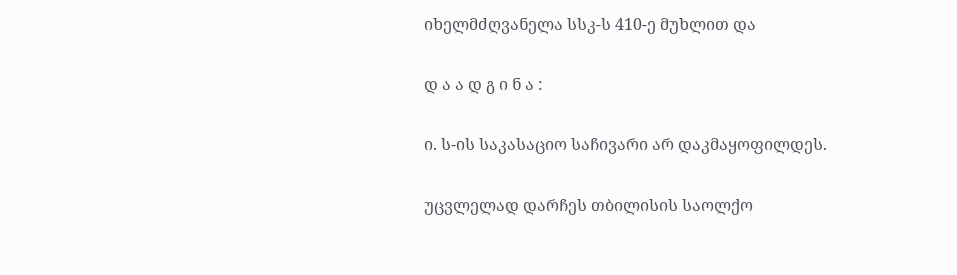იხელმძღვანელა სსკ-ს 410-ე მუხლით და

დ ა ა დ გ ი ნ ა :

ი. ს-ის საკასაციო საჩივარი არ დაკმაყოფილდეს.

უცვლელად დარჩეს თბილისის საოლქო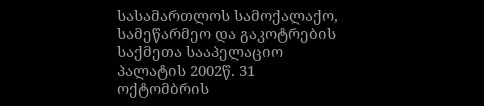სასამართლოს სამოქალაქო, სამეწარმეო და გაკოტრების საქმეთა სააპელაციო პალატის 2002წ. 31 ოქტომბრის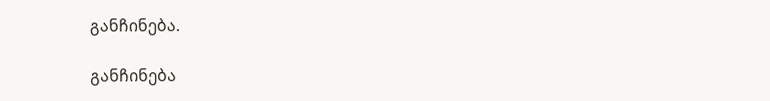განჩინება.

განჩინება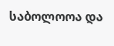საბოლოოა და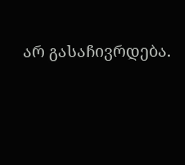არ გასაჩივრდება.